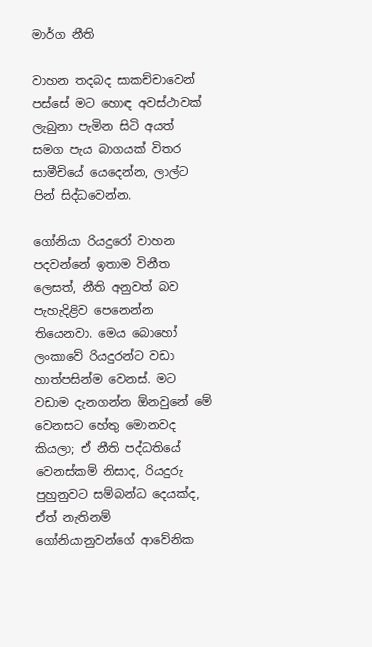මාර්ග නීති

වාහන තදබද සාකච්චාවෙන් පස්සේ මට හොඳ අවස්ථාවක් ලැබුනා පැමින සිටි අයත් සමග පැය බාගයක් විතර සාමීචියේ යෙදෙන්න, ලාල්ට පින් සිද්ධවෙන්න.

ගෝනියා රියදුරෝ වාහන පදවන්නේ ඉතාම විනීත ලෙසත්, නීති අනුවත් බව පැහැදිළිව පෙනෙන්න තියෙනවා. මෙය බොහෝ ලංකාවේ රියදුරන්ට වඩා හාත්පසින්ම වෙනස්. මට වඩාම දැනගන්න ඕනවුනේ මේ වෙනසට හේතු මොනවද කියලා; ඒ නීති පද්ධතියේ වෙනස්කම් නිසාද, රියදුරු පුහුනුවට සම්බන්ධ දෙයක්ද, ඒත් නැතිනම් ගෝනියානුවන්ගේ ආවේනික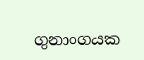ගුනාංගයක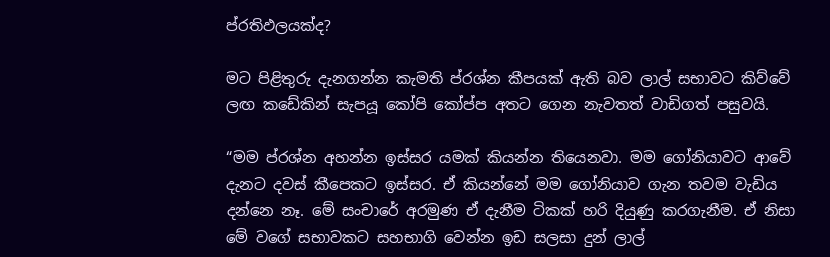ප්රතිඵලයක්ද?

මට පිළිතුරු දැනගන්න කැමති ප්රශ්න කීපයක් ඇති බව ලාල් සභාවට කිව්වේ ලඟ කඩේකින් සැපයූ කෝපි කෝප්ප අතට ගෙන නැවතත් වාඩිගත් පසුවයි.

“මම ප්රශ්න අහන්න ඉස්සර යමක් කියන්න තියෙනවා. මම ගෝනියාවට ආවේ දැනට දවස් කීපෙකට ඉස්සර. ඒ කියන්නේ මම ගෝනියාව ගැන තවම වැඩිය දන්නෙ නෑ. මේ සංචාරේ අරමුණ ඒ දැනීම ටිකක් හරි දියුණු කරගැනීම. ඒ නිසා මේ වගේ සභාවකට සහභාගි වෙන්න ඉඩ සලසා දුන් ලාල්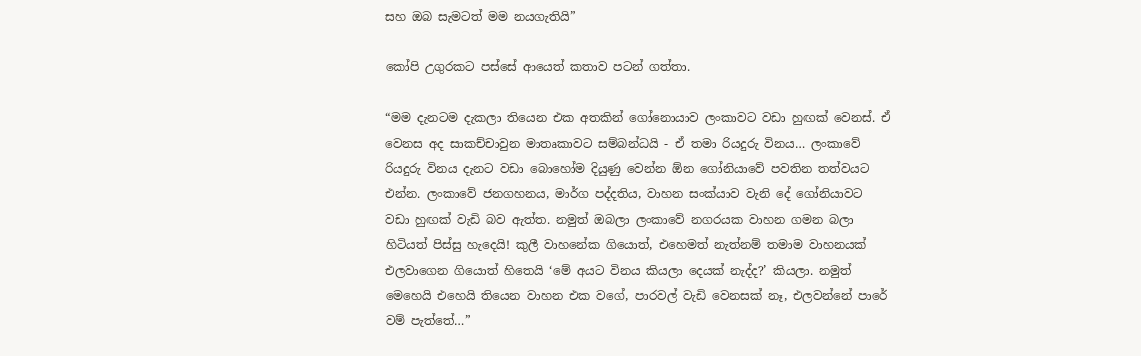සහ ඔබ සැමටත් මම නයගැතියි”

කෝපි උගුරකට පස්සේ ආයෙත් කතාව පටන් ගත්තා.

“මම දැනටම දැකලා තියෙන එක අතකින් ගෝනොයාව ලංකාවට වඩා හුඟක් වෙනස්. ඒ වෙනස අද සාකච්චාවුන මාතෘකාවට සම්බන්ධයි - ඒ තමා රියදුරු විනය… ලංකාවේ රියදුරු විනය දැනට වඩා බොහෝම දියුණු වෙන්න ඕන ගෝනියාවේ පවතින තත්වයට එන්න. ලංකාවේ ජනගහනය, මාර්ග පද්දතිය, වාහන සංක්යාව වැනි දේ ගෝනියාවට වඩා හුඟක් වැඩි බව ඇත්ත. නමුත් ඔබලා ලංකාවේ නගරයක වාහන ගමන බලා හිටියත් පිස්සු හැදෙයි! කුලී වාහනේක ගියොත්, එහෙමත් නැත්නම් තමාම වාහනයක් එලවාගෙන ගියොත් හිතෙයි ‘මේ අයට විනය කියලා දෙයක් නැද්ද?’ කියලා. නමුත් මෙහෙයි එහෙයි තියෙන වාහන එක වගේ, පාරවල් වැඩි වෙනසක් නෑ, එලවන්නේ පාරේ වම් පැත්තේ…”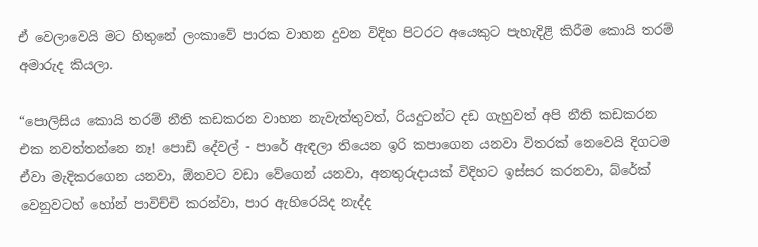ඒ වෙලාවෙයි මට හිතුනේ ලංකාවේ පාරක වාහන දුවන විදිහ පිටරට අයෙකුට පැහැදිළි කිරීම කොයි තරම් අමාරුද කියලා.

“පොලිසිය කොයි තරම් නීති කඩකරන වාහන නැවැත්තුවත්, රියදුටන්ට දඩ ගැහුවත් අපි නීති කඩකරන එක නවත්තන්නෙ නෑ! පොඩි දේවල් - පාරේ ඇඳලා තියෙන ඉරි කපාගෙන යනවා විතරක් නෙවෙයි දිගටම ඒවා මැදිකරගෙන යනවා, ඕනවට වඩා වේගෙන් යනවා, අනතුරුදායක් විදිහට ඉස්සර කරනවා, බ්රේක් වෙනුවටහ් හෝන් පාවිච්චි කරන්වා, පාර ඇහිරෙයිද නැද්ද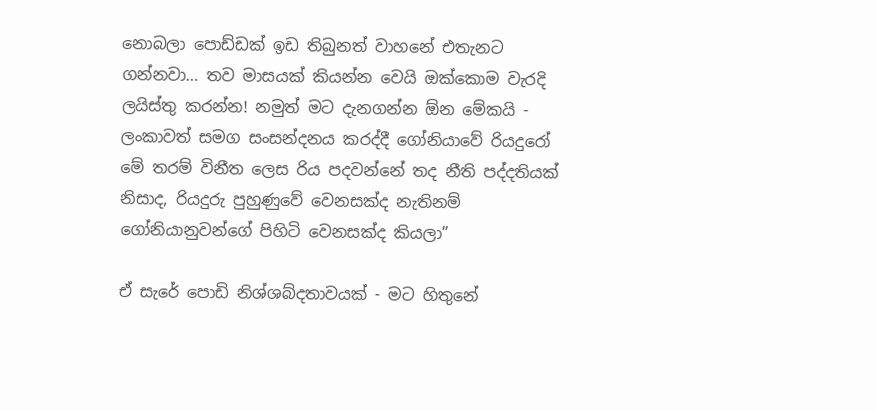නොබලා පොඩ්ඩක් ඉඩ තිබුනත් වාහනේ එතැනට ගන්නවා… තව මාසයක් කියන්න වෙයි ඔක්කොම වැරදි ලයිස්තු කරන්න! නමුත් මට දැනගන්න ඕන මේකයි - ලංකාවත් සමග සංසන්දනය කරද්දී ගෝනියාවේ රියදුරෝ මේ තරම් විනීත ලෙස රිය පදවන්නේ තද නීති පද්දතියක් නිසාද, රියදුරු පුහුණුවේ වෙනසක්ද නැතිනම් ගෝනියානුවන්ගේ පිහිටි වෙනසක්ද කියලා”

ඒ සැරේ පොඩි නිශ්ශබ්දතාවයක් - මට හිතුනේ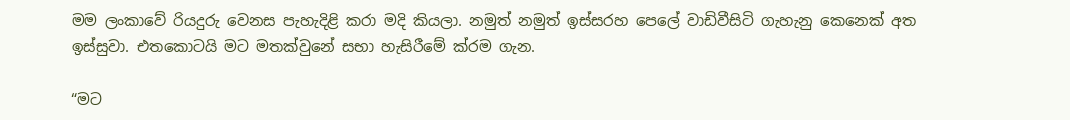මම ලංකාවේ රියදුරු වෙනස පැහැදිළි කරා මදි කියලා. නමුත් නමුත් ඉස්සරහ පෙලේ වාඩිවීසිටි ගැහැනු කෙනෙක් අත ඉස්සුවා. එතකොටයි මට මතක්වුනේ සභා හැසිරීමේ ක්රම ගැන.

“මට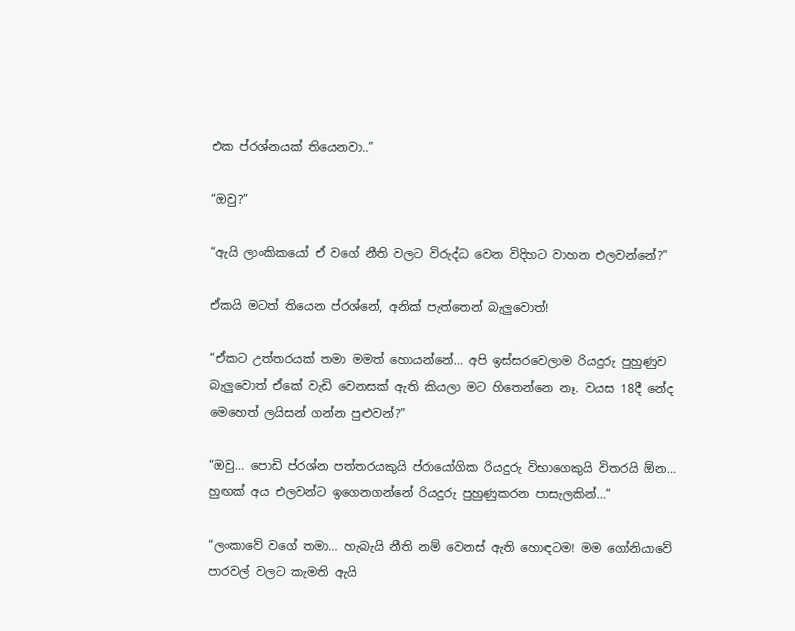එක ප්රශ්නයක් තියෙනවා..”

“ඔවු?”

“ඇයි ලාංකිකයෝ ඒ වගේ නීති වලට විරුද්ධ වෙන විදිහට වාහන එලවන්නේ?”

ඒකයි මටත් තියෙන ප්රශ්නේ, අනික් පැත්තෙන් බැලුවොත්!

“ඒකට උත්තරයක් තමා මමත් හොයන්නේ… අපි ඉස්සරවෙලාම රියදුරු පුහුණුව බැලුවොත් ඒකේ වැඩි වෙනසක් ඇති කියලා මට හිතෙන්නෙ නෑ. වයස 18දී නේද මෙහෙත් ලයිසන් ගන්න පුළුවන්?”

“ඔවු… පොඩි ප්රශ්න පත්තරයකුයි ප්රායෝගික රියදුරු විභාගෙකුයි විතරයි ඕන… හුඟක් අය එලවන්ට ඉගෙනගන්නේ රියදුරු පුහුණුකරන පාසැලකින්…”

“ලංකාවේ වගේ තමා… හැබැයි නීති නම් වෙනස් ඇති හොඳටම! මම ගෝනියාවේ පාරවල් වලට කැමති ඇයි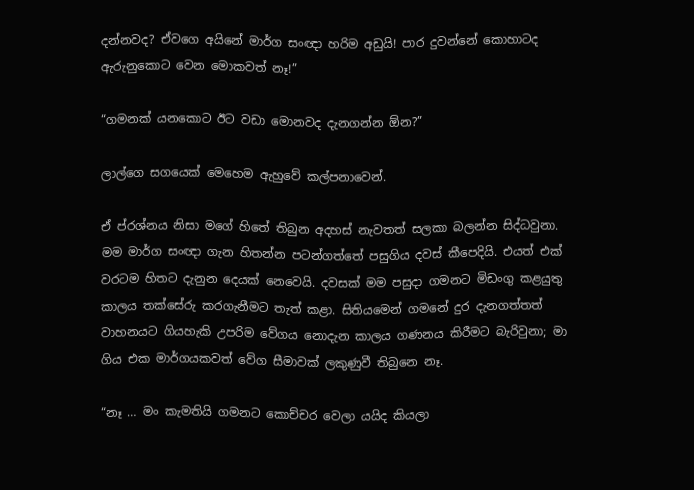දන්නවද? ඒවගෙ අයිනේ මාර්ග සංඥා හරිම අඩුයි! පාර දුවන්නේ කොහාටද ඇරුනුකොට වෙන මොකවත් නෑ!”

“ගමනක් යනකොට ඊට වඩා මොනවද දැනගන්න ඕන?”

ලාල්ගෙ සගයෙක් මෙහෙම ඇහුවේ කල්පනාවෙන්.

ඒ ප්රශ්නය නිසා මගේ හිතේ තිබුන අදහස් නැවතත් සලකා බලන්න සිද්ධවුනා. මම මාර්ග සංඥා ගැන හිතන්න පටන්ගත්තේ පසුගිය දවස් කීපෙදියි. එයත් එක් වරටම හිතට දැනුන දෙයක් නෙවෙයි. දවසක් මම පසුදා ගමනට මිඩංගු කළයුතු කාලය තක්සේරු කරගැනීමට තැත් කළා. සිතියමෙන් ගමනේ දුර දැනගත්තත් වාහනයට ගියහැකි උපරිම වේගය නොදැන කාලය ගණනය කිරීමට බැරිවුනා; මා ගිය එක මාර්ගයකවත් වේග සීමාවක් ලකුණුවී තිබුනෙ නෑ.

“නෑ … මං කැමතියි ගමනට කොච්චර වෙලා යයිද කියලා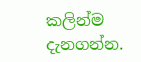කලින්ම දැනගන්න.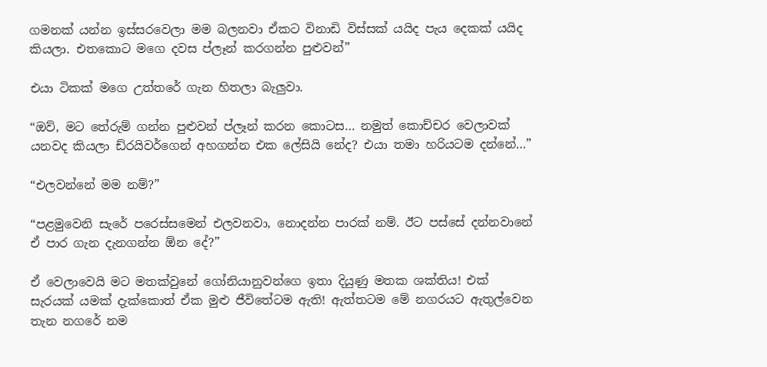ගමනක් යන්න ඉස්සරවෙලා මම බලනවා ඒකට විනාඩි විස්සක් යයිද පැය දෙකක් යයිද කියලා. එතකොට මගෙ දවස ප්ලෑන් කරගන්න පුළුවන්”

එයා ටිකක් මගෙ උත්තරේ ගැන හිතලා බැලුවා.

“ඔව්, මට තේරුම් ගන්න පුළුවන් ප්ලෑන් කරන කොටස… නමුත් කොච්චර වෙලාවක් යනවද කියලා ඩ්රයිවර්ගෙන් අහගන්න එක ලේසියි නේද? එයා තමා හරියටම දන්නේ…”

“එලවන්නේ මම නම්?”

“පළමුවෙනි සැරේ පරෙස්සමෙන් එලවනවා, නොදන්න පාරක් නම්. ඊට පස්සේ දන්නවානේ ඒ පාර ගැන දැනගන්න ඕන දේ?”

ඒ වෙලාවෙයි මට මතක්වුනේ ගෝනියානුවන්ගෙ ඉතා දියුණු මතක ශක්තිය! එක් සැරයක් යමක් දැක්කොත් ඒක මුළු ජීවිතේටම ඇති! ඇත්තටම මේ නගරයට ඇතුල්වෙන තැන නගරේ නම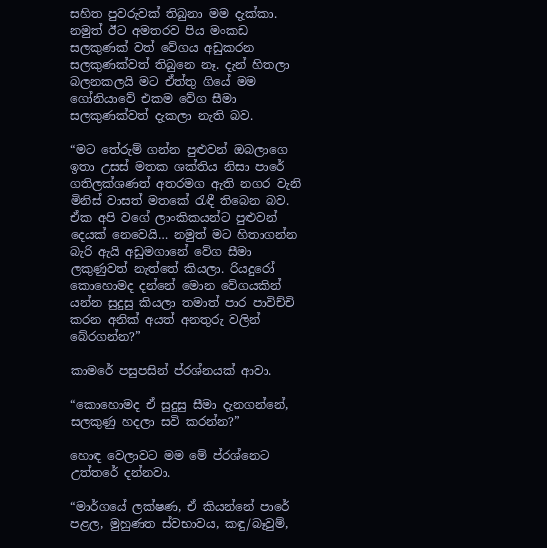සහිත පුවරුවක් තිබුනා මම දැක්කා. නමුත් ඊට අමතරව පිය මංකඩ සලකුණක් වත් වේගය අඩුකරන සලකුණක්වත් තිබුනෙ නෑ. දැන් හිතලා බලනකලයි මට ඒත්තු ගියේ මම ගෝනියාවේ එකම වේග සීමා සලකුණක්වත් දැකලා නැති බව.

“මට තේරුම් ගන්න පුළුවන් ඔබලාගෙ ඉතා උසස් මතක ශක්තිය නිසා පාරේ ගතිලක්ශණත් අතරමග ඇති නගර වැනි මිනිස් වාසත් මතකේ රැඳී තිබෙන බව. ඒක අපි වගේ ලාංකිකයන්ට පුළුවන් දෙයක් නෙවෙයි… නමුත් මට හිතාගන්න බැරි ඇයි අඩුමගානේ වේග සීමා ලකුණුවත් නැත්තේ කියලා. රියදුරෝ කොහොමද දන්නේ මොන වේගයකින් යන්න සුදුසු කියලා තමාත් පාර පාවිච්චි කරන අනික් අයත් අනතුරු වලින් බේරගන්න?”

කාමරේ පසුපසින් ප්රශ්නයක් ආවා.

“කොහොමද ඒ සුදුසු සීමා දැනගන්නේ, සලකුණු හදලා සවි කරන්න?”

හොඳ වෙලාවට මම මේ ප්රශ්නෙට උත්තරේ දන්නවා.

“මාර්ගයේ ලක්ෂණ, ඒ කියන්නේ පාරේ පළල, මුහුණත ස්වභාවය, කඳු/බෑවුම්,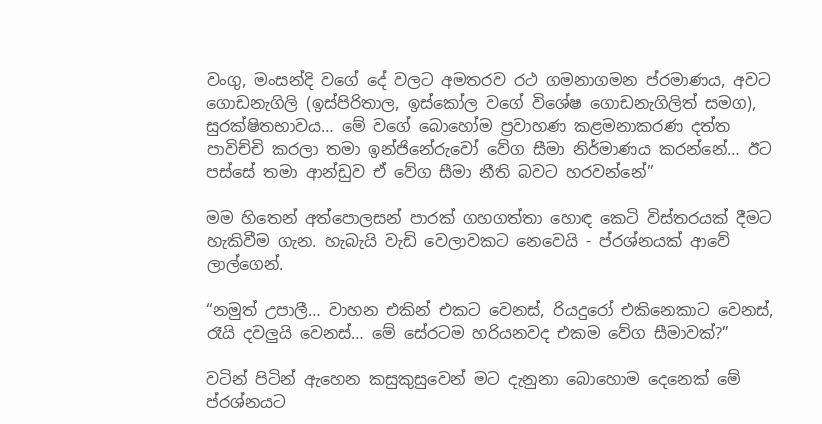වංගු, මංසන්දි වගේ දේ වලට අමතරව රථ ගමනාගමන ප්රමාණය, අවට ගොඩනැගිලි (ඉස්පිරිතාල, ඉස්කෝල වගේ විශේෂ ගොඩනැගිලිත් සමග), සුරක්ෂිතභාවය… මේ වගේ බොහෝම ප්‍රවාහණ කළමනාකරණ දත්ත පාවිච්චි කරලා තමා ඉන්ජිනේරුවෝ වේග සීමා නිර්මාණය කරන්නේ… ඊට පස්සේ තමා ආන්ඩුව ඒ වේග සීමා නීති බවට හරවන්නේ”

මම හිතෙන් අත්පොලසන් පාරක් ගහගත්තා හොඳ කෙටි විස්තරයක් දීමට හැකිවීම ගැන. හැබැයි වැඩි වෙලාවකට නෙවෙයි - ප්රශ්නයක් ආවේ ලාල්ගෙන්.

“නමුත් උපාලී… වාහන එකින් එකට වෙනස්, රියදුරෝ එකිනෙකාට වෙනස්, රෑයි දවලුයි වෙනස්… මේ සේරටම හරියනවද එකම වේග සීමාවක්?”

වටින් පිටින් ඇහෙන කසුකුසුවෙන් මට දැනුනා බොහොම දෙනෙක් මේ ප්රශ්නයට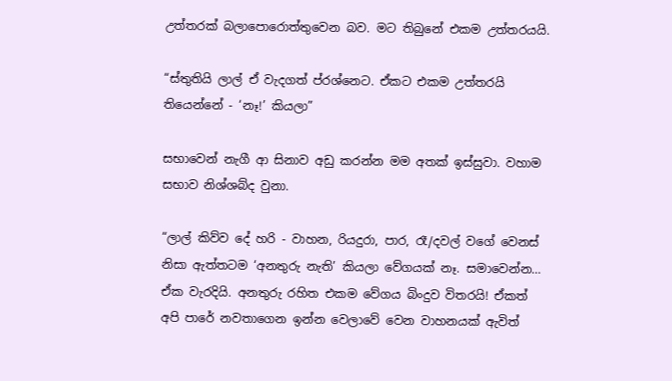උත්තරක් බලාපොරොත්තුවෙන බව. මට තිබුනේ එකම උත්තරයයි.

“ස්තුතියි ලාල් ඒ වැදගත් ප්රශ්නෙට. ඒකට එකම උත්තරයි තියෙන්නේ - ‘නෑ!’ කියලා”

සභාවෙන් නැගී ආ සිනාව අඩු කරන්න මම අතක් ඉස්සුවා. වහාම සභාව නිශ්ශබ්ද වුනා.

“ලාල් කිව්ව දේ හරි - වාහන, රියදුරා, පාර, රෑ/දවල් වගේ වෙනස් නිසා ඇත්තටම ‘අනතුරු නැති’ කියලා වේගයක් නෑ. සමාවෙන්න… ඒක වැරදියි. අනතුරු රහිත එකම වේගය බිංදුව විතරයි! ඒකත් අපි පාරේ නවතාගෙන ඉන්න වෙලාවේ වෙන වාහනයක් ඇවිත්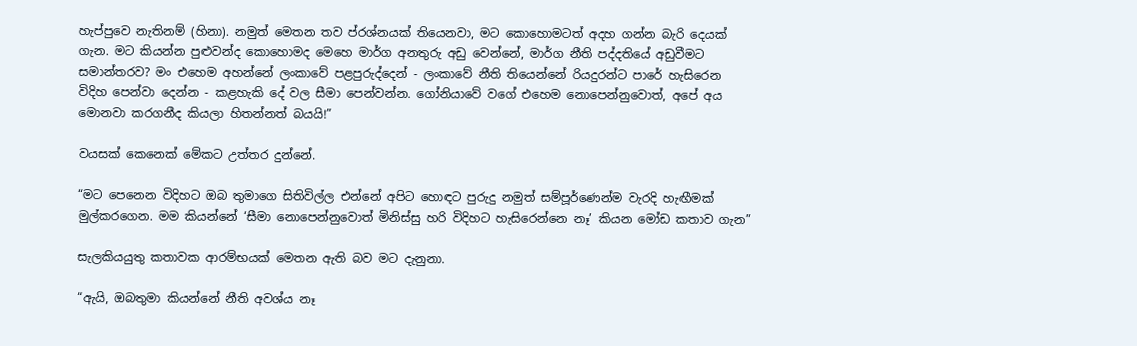හැප්පුවෙ නැතිනම් (හිනා). නමුත් මෙතන තව ප්රශ්නයක් තියෙනවා, මට කොහොමටත් අදහ ගන්න බැරි දෙයක් ගැන. මට කියන්න පුළුවන්ද කොහොමද මෙහෙ මාර්ග අනතුරු අඩු වෙන්නේ, මාර්ග නීති පද්දතියේ අඩුවීමට සමාන්තරව? මං එහෙම අහන්නේ ලංකාවේ පළපුරුද්දෙන් - ලංකාවේ නීති තියෙන්නේ රියදුරන්ට පාරේ හැසිරෙන විදිහ පෙන්වා දෙන්න - කළහැකි දේ වල සීමා පෙන්වන්න. ගෝනියාවේ වගේ එහෙම නොපෙන්නුවොත්, අපේ අය මොනවා කරගනීද කියලා හිතන්නත් බයයි!”

වයසක් කෙනෙක් මේකට උත්තර දුන්නේ.

“මට පෙනෙන විදිහට ඔබ තුමාගෙ සිතිවිල්ල එන්නේ අපිට හොඳට පුරුදු නමුත් සම්පූර්ණෙන්ම වැරදි හැඟීමක් මුල්කරගෙන. මම කියන්නේ ‘සීමා නොපෙන්නුවොත් මිනිස්සු හරි විදිහට හැසිරෙන්නෙ නෑ’ කියන මෝඩ කතාව ගැන”

සැලකියයුතු කතාවක ආරම්භයක් මෙතන ඇති බව මට දැනුනා.

“ඇයි, ඔබතුමා කියන්නේ නීති අවශ්ය නෑ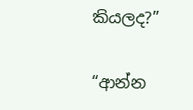කියලද?”

“ආන්න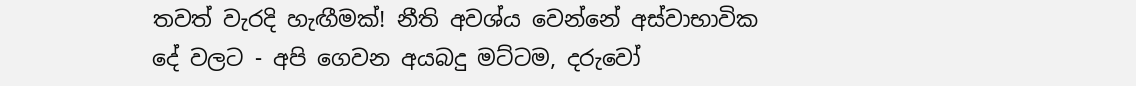තවත් වැරදි හැඟීමක්! නීති අවශ්ය වෙන්නේ අස්වාභාවික දේ වලට - අපි ගෙවන අයබදු මට්ටම, දරුවෝ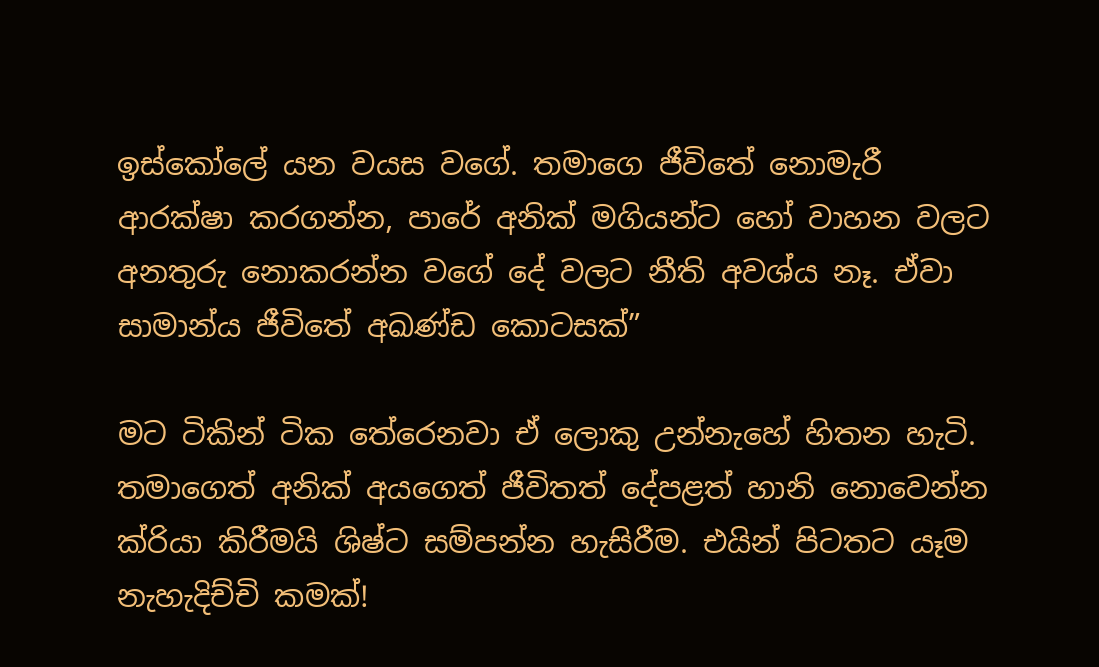ඉස්කෝලේ යන වයස වගේ. තමාගෙ ජීවිතේ නොමැරී ආරක්ෂා කරගන්න, පාරේ අනික් මගියන්ට හෝ වාහන වලට අනතුරු නොකරන්න වගේ දේ වලට නීති අවශ්ය නෑ. ඒවා සාමාන්ය ජීවිතේ අඛණ්ඩ කොටසක්”

මට ටිකින් ටික තේරෙනවා ඒ ලොකු උන්නැහේ හිතන හැටි. තමාගෙත් අනික් අයගෙත් ජීවිතත් දේපළත් හානි නොවෙන්න ක්රියා කිරීමයි ශිෂ්ට සම්පන්න හැසිරීම. එයින් පිටතට යෑම නැහැදිච්චි කමක්!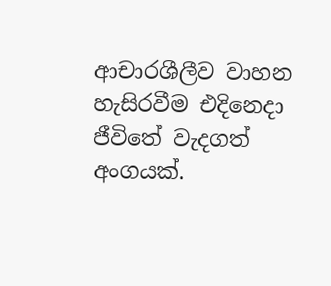ආචාරශීලීව වාහන හැසිරවීම එදිනෙදා ජීවිතේ වැදගත් අංගයක්.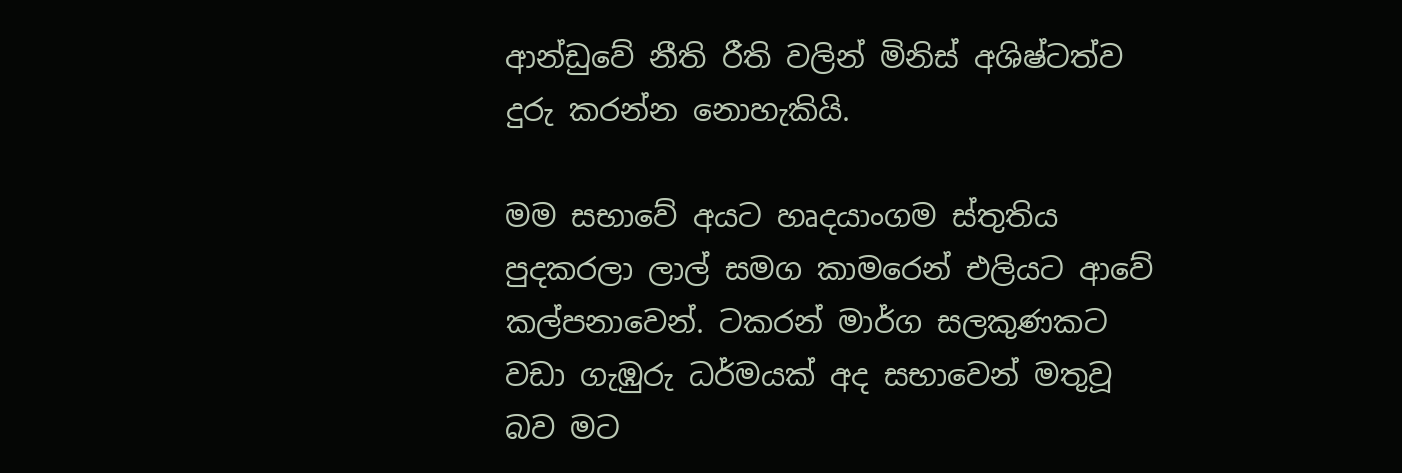ආන්ඩුවේ නීති රීති වලින් මිනිස් අශිෂ්ටත්ව දුරු කරන්න නොහැකියි.

මම සභාවේ අයට හෘදයාංගම ස්තුතිය පුදකරලා ලාල් සමග කාමරෙන් එලියට ආවේ කල්පනාවෙන්. ටකරන් මාර්ග සලකුණකට වඩා ගැඹුරු ධර්මයක් අද සභාවෙන් මතුවූ බව මට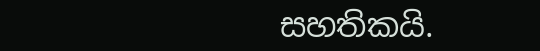සහතිකයි.